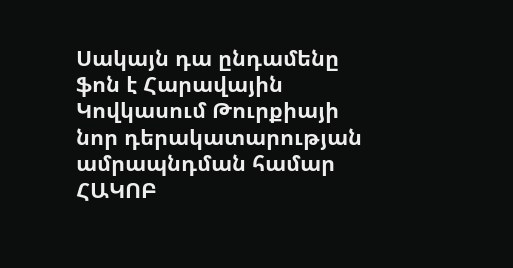Սակայն դա ընդամենը ֆոն է Հարավային Կովկասում Թուրքիայի նոր դերակատարության ամրապնդման համար
ՀԱԿՈԲ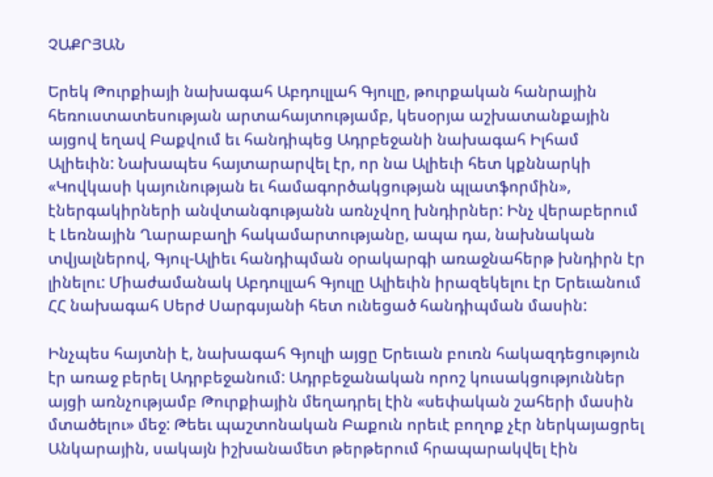ՉԱՔՐՅԱՆ

Երեկ Թուրքիայի նախագահ Աբդուլլահ Գյուլը, թուրքական հանրային հեռուստատեսության արտահայտությամբ, կեսօրյա աշխատանքային այցով եղավ Բաքվում եւ հանդիպեց Ադրբեջանի նախագահ Իլհամ Ալիեւին: Նախապես հայտարարվել էր, որ նա Ալիեւի հետ կքննարկի «Կովկասի կայունության եւ համագործակցության պլատֆորմին», էներգակիրների անվտանգությանն առնչվող խնդիրներ: Ինչ վերաբերում է Լեռնային Ղարաբաղի հակամարտությանը, ապա դա, նախնական տվյալներով, Գյուլ-Ալիեւ հանդիպման օրակարգի առաջնահերթ խնդիրն էր լինելու: Միաժամանակ Աբդուլլահ Գյուլը Ալիեւին իրազեկելու էր Երեւանում ՀՀ նախագահ Սերժ Սարգսյանի հետ ունեցած հանդիպման մասին:

Ինչպես հայտնի է, նախագահ Գյուլի այցը Երեւան բուռն հակազդեցություն էր առաջ բերել Ադրբեջանում: Ադրբեջանական որոշ կուսակցություններ այցի առնչությամբ Թուրքիային մեղադրել էին «սեփական շահերի մասին մտածելու» մեջ: Թեեւ պաշտոնական Բաքուն որեւէ բողոք չէր ներկայացրել Անկարային, սակայն իշխանամետ թերթերում հրապարակվել էին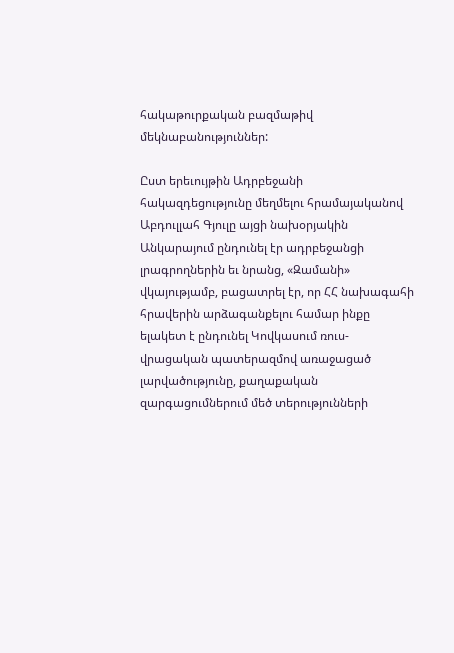հակաթուրքական բազմաթիվ մեկնաբանություններ:

Ըստ երեւույթին Ադրբեջանի հակազդեցությունը մեղմելու հրամայականով Աբդուլլահ Գյուլը այցի նախօրյակին Անկարայում ընդունել էր ադրբեջանցի լրագրողներին եւ նրանց, «Զամանի» վկայությամբ, բացատրել էր, որ ՀՀ նախագահի հրավերին արձագանքելու համար ինքը ելակետ է ընդունել Կովկասում ռուս-վրացական պատերազմով առաջացած լարվածությունը, քաղաքական զարգացումներում մեծ տերությունների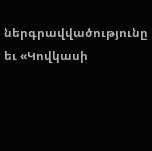ներգրավվածությունը եւ «Կովկասի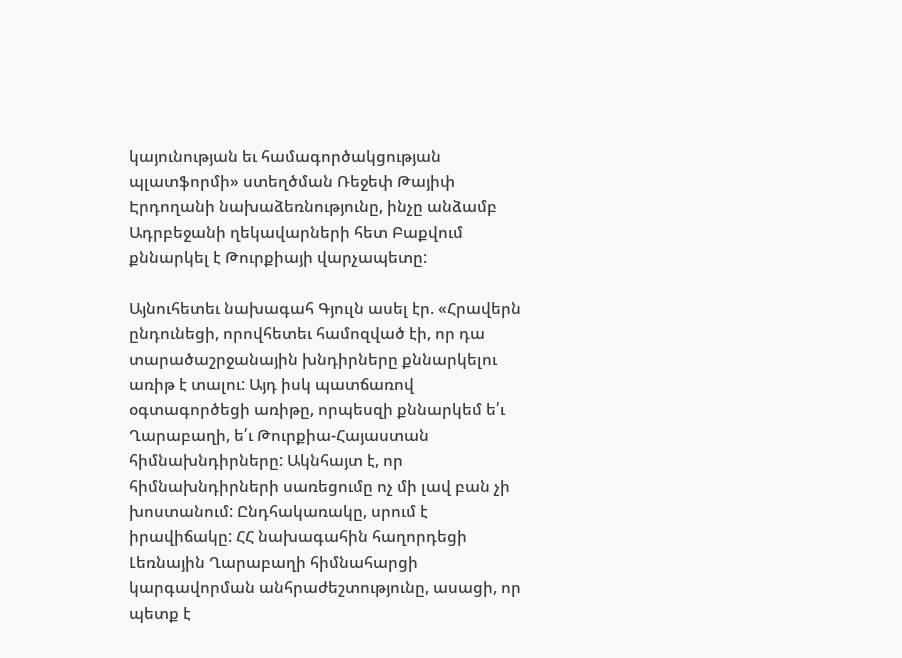կայունության եւ համագործակցության պլատֆորմի» ստեղծման Ռեջեփ Թայիփ Էրդողանի նախաձեռնությունը, ինչը անձամբ Ադրբեջանի ղեկավարների հետ Բաքվում քննարկել է Թուրքիայի վարչապետը:

Այնուհետեւ նախագահ Գյուլն ասել էր. «Հրավերն ընդունեցի, որովհետեւ համոզված էի, որ դա տարածաշրջանային խնդիրները քննարկելու առիթ է տալու: Այդ իսկ պատճառով օգտագործեցի առիթը, որպեսզի քննարկեմ ե՛ւ Ղարաբաղի, ե՛ւ Թուրքիա-Հայաստան հիմնախնդիրները: Ակնհայտ է, որ հիմնախնդիրների սառեցումը ոչ մի լավ բան չի խոստանում: Ընդհակառակը, սրում է իրավիճակը: ՀՀ նախագահին հաղորդեցի Լեռնային Ղարաբաղի հիմնահարցի կարգավորման անհրաժեշտությունը, ասացի, որ պետք է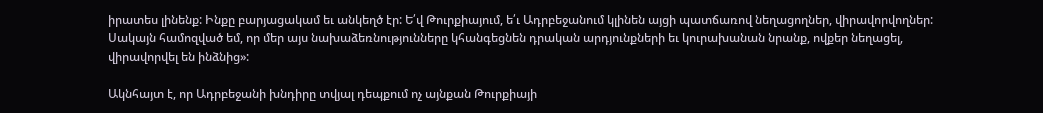իրատես լինենք: Ինքը բարյացակամ եւ անկեղծ էր: Ե՛վ Թուրքիայում, ե՛ւ Ադրբեջանում կլինեն այցի պատճառով նեղացողներ, վիրավորվողներ: Սակայն համոզված եմ, որ մեր այս նախաձեռնությունները կհանգեցնեն դրական արդյունքների եւ կուրախանան նրանք, ովքեր նեղացել, վիրավորվել են ինձնից»:

Ակնհայտ է, որ Ադրբեջանի խնդիրը տվյալ դեպքում ոչ այնքան Թուրքիայի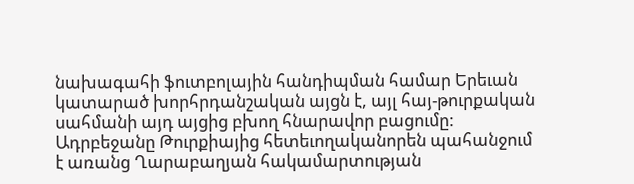նախագահի ֆուտբոլային հանդիպման համար Երեւան կատարած խորհրդանշական այցն է, այլ հայ-թուրքական սահմանի այդ այցից բխող հնարավոր բացումը: Ադրբեջանը Թուրքիայից հետեւողականորեն պահանջում է առանց Ղարաբաղյան հակամարտության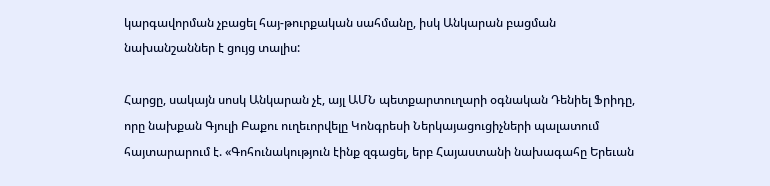կարգավորման չբացել հայ-թուրքական սահմանը, իսկ Անկարան բացման նախանշաններ է ցույց տալիս:

Հարցը, սակայն սոսկ Անկարան չէ, այլ ԱՄՆ պետքարտուղարի օգնական Դենիել Ֆրիդը, որը նախքան Գյուլի Բաքու ուղեւորվելը Կոնգրեսի Ներկայացուցիչների պալատում հայտարարում է. «Գոհունակություն էինք զգացել, երբ Հայաստանի նախագահը Երեւան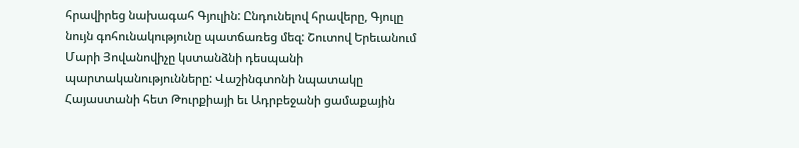հրավիրեց նախագահ Գյուլին: Ընդունելով հրավերը, Գյուլը նույն գոհունակությունը պատճառեց մեզ: Շուտով Երեւանում Մարի Յովանովիչը կստանձնի դեսպանի պարտականությունները: Վաշինգտոնի նպատակը Հայաստանի հետ Թուրքիայի եւ Ադրբեջանի ցամաքային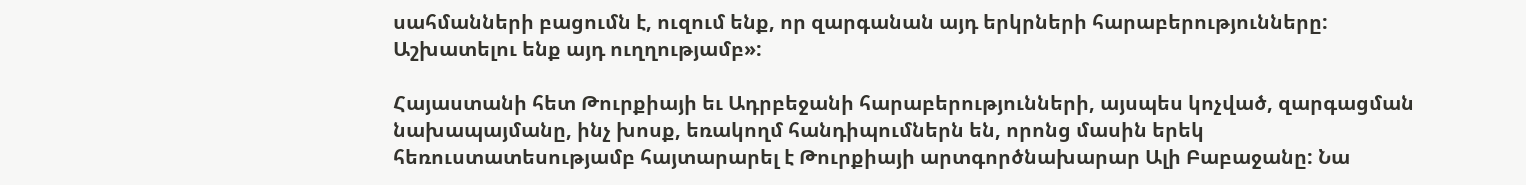սահմանների բացումն է, ուզում ենք, որ զարգանան այդ երկրների հարաբերությունները: Աշխատելու ենք այդ ուղղությամբ»:

Հայաստանի հետ Թուրքիայի եւ Ադրբեջանի հարաբերությունների, այսպես կոչված, զարգացման նախապայմանը, ինչ խոսք, եռակողմ հանդիպումներն են, որոնց մասին երեկ հեռուստատեսությամբ հայտարարել է Թուրքիայի արտգործնախարար Ալի Բաբաջանը: Նա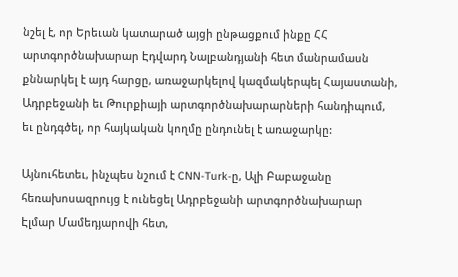նշել է, որ Երեւան կատարած այցի ընթացքում ինքը ՀՀ արտգործնախարար Էդվարդ Նալբանդյանի հետ մանրամասն քննարկել է այդ հարցը, առաջարկելով կազմակերպել Հայաստանի, Ադրբեջանի եւ Թուրքիայի արտգործնախարարների հանդիպում, եւ ընդգծել, որ հայկական կողմը ընդունել է առաջարկը:

Այնուհետեւ, ինչպես նշում է CNN-Turk-ը, Ալի Բաբաջանը հեռախոսազրույց է ունեցել Ադրբեջանի արտգործնախարար Էլմար Մամեդյարովի հետ,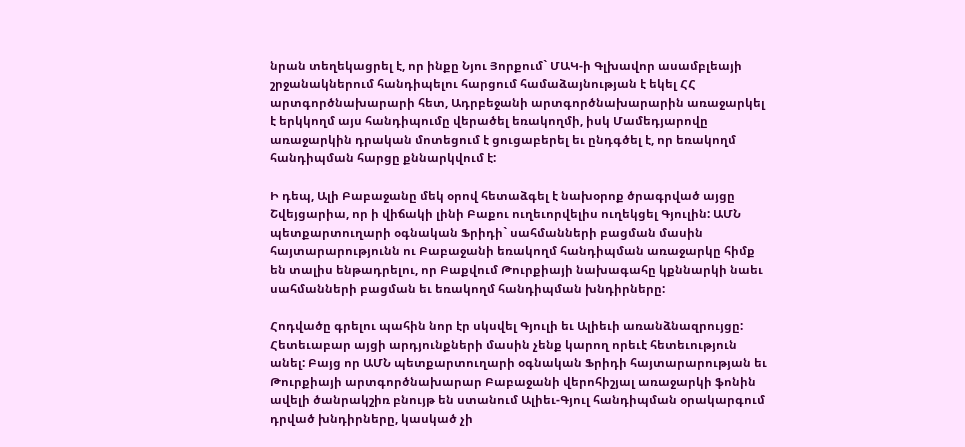նրան տեղեկացրել է, որ ինքը Նյու Յորքում` ՄԱԿ-ի Գլխավոր ասամբլեայի շրջանակներում հանդիպելու հարցում համաձայնության է եկել ՀՀ արտգործնախարարի հետ, Ադրբեջանի արտգործնախարարին առաջարկել է երկկողմ այս հանդիպումը վերածել եռակողմի, իսկ Մամեդյարովը առաջարկին դրական մոտեցում է ցուցաբերել եւ ընդգծել է, որ եռակողմ հանդիպման հարցը քննարկվում է:

Ի դեպ, Ալի Բաբաջանը մեկ օրով հետաձգել է նախօրոք ծրագրված այցը Շվեյցարիա, որ ի վիճակի լինի Բաքու ուղեւորվելիս ուղեկցել Գյուլին: ԱՄՆ պետքարտուղարի օգնական Ֆրիդի` սահմանների բացման մասին հայտարարությունն ու Բաբաջանի եռակողմ հանդիպման առաջարկը հիմք են տալիս ենթադրելու, որ Բաքվում Թուրքիայի նախագահը կքննարկի նաեւ սահմանների բացման եւ եռակողմ հանդիպման խնդիրները:

Հոդվածը գրելու պահին նոր էր սկսվել Գյուլի եւ Ալիեւի առանձնազրույցը: Հետեւաբար այցի արդյունքների մասին չենք կարող որեւէ հետեւություն անել: Բայց որ ԱՄՆ պետքարտուղարի օգնական Ֆրիդի հայտարարության եւ Թուրքիայի արտգործնախարար Բաբաջանի վերոհիշյալ առաջարկի ֆոնին ավելի ծանրակշիռ բնույթ են ստանում Ալիեւ-Գյուլ հանդիպման օրակարգում դրված խնդիրները, կասկած չի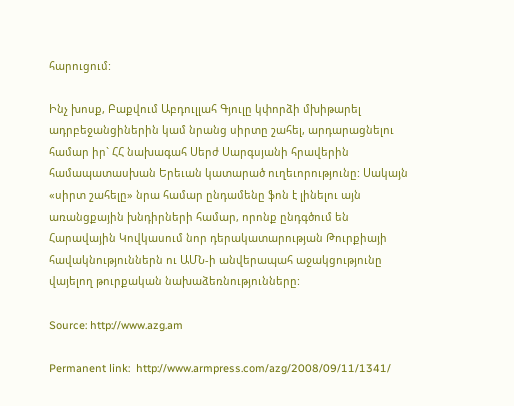հարուցում:

Ինչ խոսք, Բաքվում Աբդուլլահ Գյուլը կփորձի մխիթարել ադրբեջանցիներին կամ նրանց սիրտը շահել, արդարացնելու համար իր` ՀՀ նախագահ Սերժ Սարգսյանի հրավերին համապատասխան Երեւան կատարած ուղեւորությունը: Սակայն «սիրտ շահելը» նրա համար ընդամենը ֆոն է լինելու այն առանցքային խնդիրների համար, որոնք ընդգծում են Հարավային Կովկասում նոր դերակատարության Թուրքիայի հավակնություններն ու ԱՄՆ-ի անվերապահ աջակցությունը վայելող թուրքական նախաձեռնությունները:

Source: http://www.azg.am

Permanent link:  http://www.armpress.com/azg/2008/09/11/1341/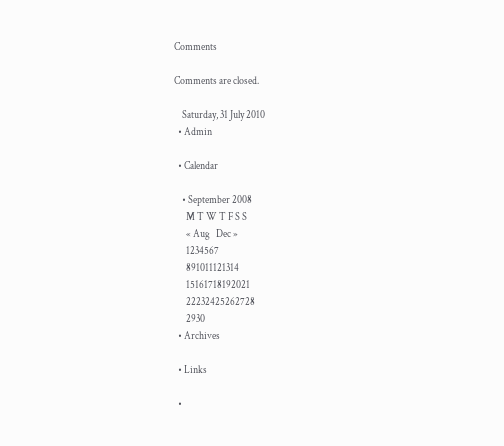Comments

Comments are closed.

    Saturday, 31 July 2010
  • Admin

  • Calendar

    • September 2008
      M T W T F S S
      « Aug   Dec »
      1234567
      891011121314
      15161718192021
      22232425262728
      2930
  • Archives

  • Links

  •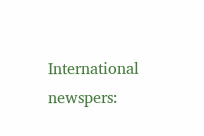International newspers: